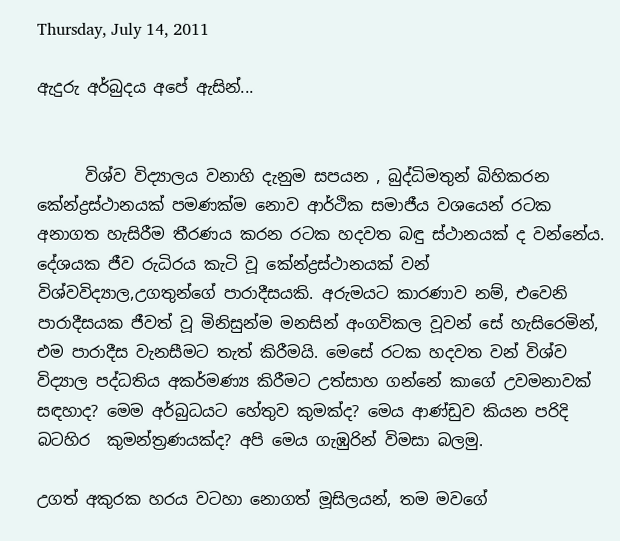Thursday, July 14, 2011

ඇදුරු අර්බුදය අපේ ඇසින්...


      විශ්ව විද්‍යාලය වනාහි දැනුම සපයන , බුද්ධිමතුන් බිහිකරන කේන්ද්‍රස්ථානයක් පමණක්ම නොව ආර්ථික සමාජීය වශයෙන් රටක අනාගත හැසිරීම තීරණය කරන රටක හදවත බඳු ස්ථානයක් ද වන්නේය. දේශයක ජීව රුධිරය කැටි වූ කේන්ද්‍රස්ථානයක් වන් විශ්වවිද්‍යාල,උගතුන්ගේ පාරාදීසයකි. අරුමයට කාරණාව නම්, එවෙනි පාරාදීසයක ජීවත් වූ මිනිසුන්ම මනසින් අංගවිකල වූවන් සේ හැසිරෙමින්, එම පාරාදීස වැනසීමට තැත් කිරීමයි. මෙසේ රටක හදවත වන් විශ්ව විද්‍යාල පද්ධතිය අකර්මණ්‍ය කිරීමට උත්සාහ ගන්නේ කාගේ උවමනාවක් සඳහාද? මෙම අර්බුධයට හේතුව කුමක්ද? මෙය ආණ්ඩුව කියන පරිදි බටහිර  කුමන්ත්‍රණයක්ද? අපි මෙය ගැඹුරින් විමසා බලමු.

උගත් අකුරක හරය වටහා නොගත් මූසිලයන්, තම මවගේ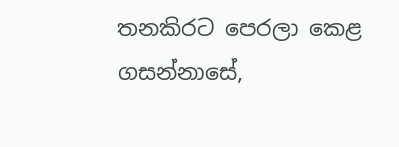තනකිරට පෙරලා කෙළ ගසන්නාසේ,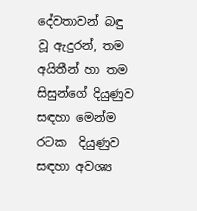දේවතාවන් බඳු වූ ඇදුරන්, තම අයිතීන් හා තම සිසුන්ගේ දියුණුව සඳහා මෙන්ම රටක  දියුණුව සඳහා අවශ්‍ය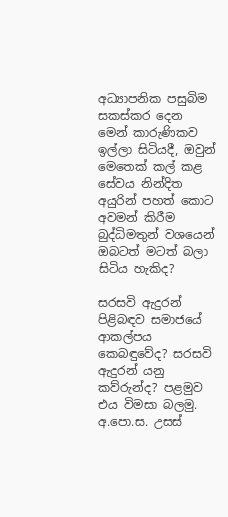අධ්‍යාපනික පසුබිම සකස්කර දෙන මෙන් කාරුණිකව ඉල්ලා සිටියදී, ඔවුන් මෙතෙක් කල් කළ සේවය නින්දිත අයුරින් පහත් කොට අවමන් කිරීම බුද්ධිමතුන් වශයෙන් ඔබටත් මටත් බලා සිටිය හැකිද?

සරසවි ඇදුරන් පිළිබඳව සමාජයේ ආකල්පය කෙබඳුවේද? සරසවි ඇදුරන් යනු කව්රුන්ද? පළමුව එය විමසා බලමු.  අ.පො.ස. උසස්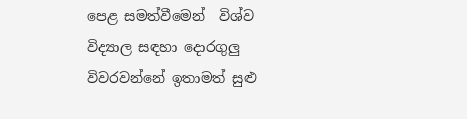පෙළ සමත්වීමෙන්  විශ්ව විද්‍යාල සඳහා දොරගුලු විවරවන්නේ ඉතාමත් සුළු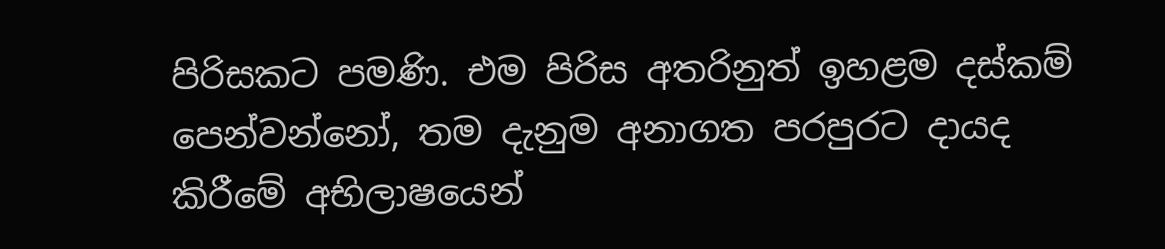පිරිසකට පමණි. එම පිරිස අතරිනුත් ඉහළම දස්කම් පෙන්වන්නෝ, තම දැනුම අනාගත පරපුරට දායද කිරීමේ අභිලාෂයෙන්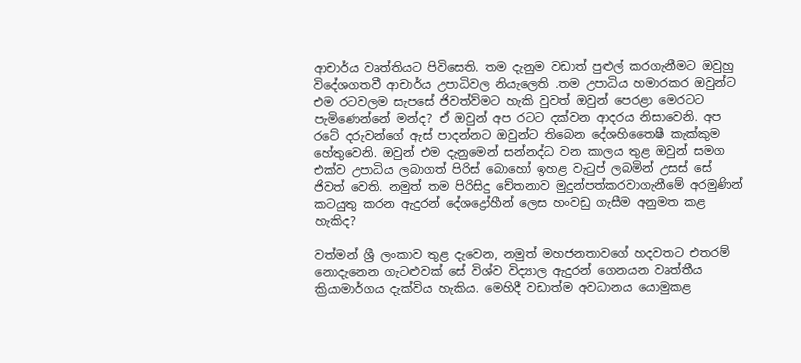ආචාර්ය වෘත්තියට පිවිසෙති. තම දැනුම වඩාත් පුළුල් කරගැනීමට ඔවුහු විදේශගතවී ආචාර්ය උපාධිවල නියැලෙති .තම උපාධිය හමාරකර ඔවුන්ට එම රටවලම සැපසේ ජිවත්ව්මට හැකි වුවත් ඔවුන් පෙරළා මෙරටට පැමිණෙන්නේ මන්ද? ඒ ඔවුන් අප රටට දක්වන ආදරය නිසාවෙනි. අප රටේ දරුවන්ගේ ඇස් පාදන්නට ඔවුන්ට තිබෙන දේශහිතෛෂී කැක්කුම හේතුවෙනි. ඔවුන් එම දැනුමෙන් සන්නද්ධ වන කාලය තුළ ඔවුන් සමග එක්ව උපාධිය ලබාගත් පිරිස් බොහෝ ඉහළ වැටුප් ලබමින් උසස් සේ ජිවත් වෙති. නමුත් තම පිරිසිදු චේතනාව මුදුන්පත්කරවාගැනීමේ අරමුණින් කටයුතු කරන ඇදුරන් දේශද්‍රෝහීන් ලෙස හංවඩු ගැසීම අනුමත කළ හැකිද?

වත්මන් ශ්‍රී ලංකාව තුළ දැවෙන, නමුත් මහජනතාවගේ හදවතට එතරම් නොදැනෙන ගැටළුවක් සේ විශ්ව විද්‍යාල ඇදුරන් ගෙනයන වෘත්තීය ක්‍රියාමාර්ගය දැක්විය හැකිය. මෙහිදී වඩාත්ම අවධානය යොමුකළ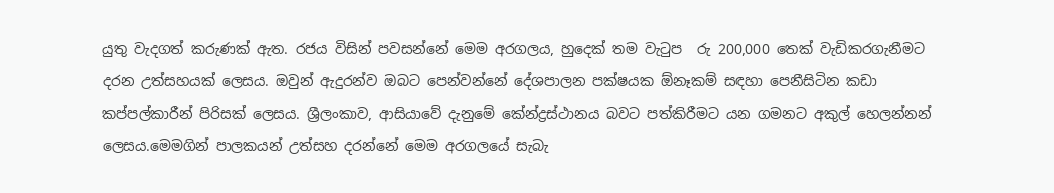යුතු වැදගත් කරුණක් ඇත. රජය විසින් පවසන්නේ මෙම අරගලය, හුදෙක් තම වැටුප  රු 200,000 තෙක් වැඩිකරගැනීමට දරන උත්සහයක් ලෙසය. ඔවුන් ඇදුරන්ව ඔබට පෙන්වන්නේ දේශපාලන පක්ෂයක ඕනෑකම් සඳහා පෙනීසිටින කඩා කප්පල්කාරීන් පිරිසක් ලෙසය. ශ්‍රීලංකාව, ආසියාවේ දැනුමේ කේන්ද්‍රස්ථානය බවට පත්කිරීමට යන ගමනට අකුල් හෙලන්නන් ලෙසය.මෙමගින් පාලකයන් උත්සහ දරන්නේ මෙම අරගලයේ සැබැ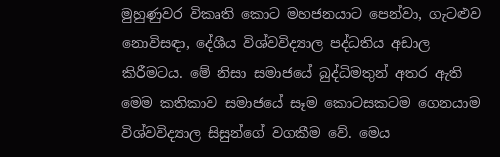මුහුණුවර විකෘති කොට මහජනයාට පෙන්වා, ගැටළුව නොවිසඳා, දේශීය විශ්වවිද්‍යාල පද්ධතිය අඩාල කිරීමටය. මේ නිසා සමාජයේ බුද්ධිමතුන් අතර ඇති මෙම කතිකාව සමාජයේ සෑම කොටසකටම ගෙනයාම විශ්වවිද්‍යාල සිසුන්ගේ වගකීම වේ. මෙය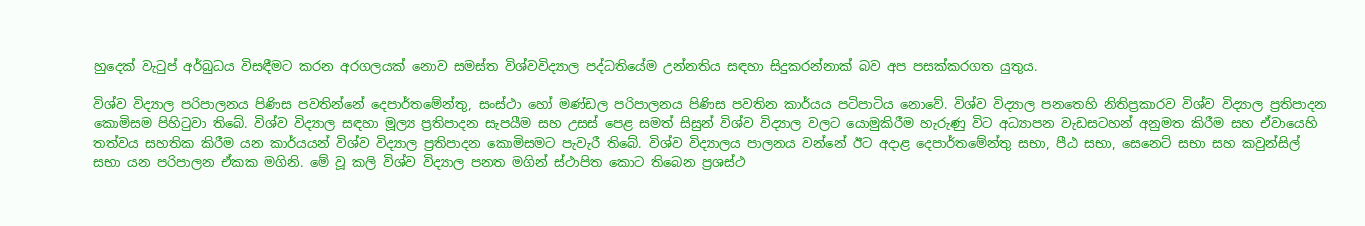හුදෙක් වැටුප් අර්බුධය විසඳීමට කරන අරගලයක් නොව සමස්ත විශ්වවිද්‍යාල පද්ධතියේම උන්නතිය සඳහා සිදුකරන්නාක් බව අප පසක්කරගත යුතුය.

විශ්ව විද්‍යාල පරිපාලනය පිණිස පවතින්නේ දෙපාර්තමේන්තු, සංස්ථා හෝ මණ්ඩල පරිපාලනය පිණිස පවතින කාර්යය පටිපාටිය නොවේ. විශ්ව විද්‍යාල පනතෙහි නිතිප්‍රකාරව විශ්ව විද්‍යාල ප්‍රතිපාදන කොමිසම පිහිටුවා තිබේ. විශ්ව විද්‍යාල සඳහා මූල්‍ය ප්‍රතිපාදන සැපයීම සහ උසස් පෙළ සමත් සිසුන් විශ්ව විද්‍යාල වලට යොමුකිරීම හැරුණු විට අධ්‍යාපන වැඩසටහන් අනුමත කිරීම සහ ඒවායෙහි තත්වය සහතික කිරීම යන කාර්යයන් විශ්ව විද්‍යාල ප්‍රතිපාදන කොමිසමට පැවැරී තිබේ. විශ්ව විද්‍යාලය පාලනය වන්නේ ඊට අදාළ දෙපාර්තමේන්තු සභා, පීඨ සභා, සෙනෙට් සභා සහ කවුන්සිල් සභා යන පරිපාලන ඒකක මගිනි. මේ වූ කලි විශ්ව විද්‍යාල පනත මගින් ස්ථාපිත කොට තිබෙන ප්‍රශස්ථ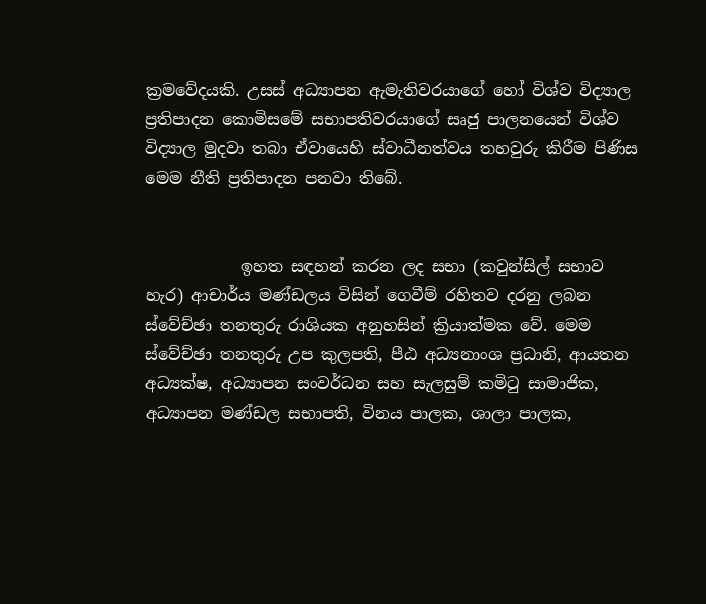ක්‍රමවේදයකි. උසස් අධ්‍යාපන ඇමැතිවරයාගේ හෝ විශ්ව විද්‍යාල ප්‍රතිපාදන කොමිසමේ සභාපතිවරයාගේ සෘජු පාලනයෙන් විශ්ව විද්‍යාල මුදවා තබා ඒවායෙහි ස්වාධීනත්වය තහවුරු කිරීම පිණිස මෙම නීති ප්‍රතිපාදන පනවා තිබේ.


            ඉහත සඳහන් කරන ලද සභා (කවුන්සිල් සභාව හැර) ආචාර්ය මණ්ඩලය විසින් ගෙවීම් රහිතව දරනු ලබන ස්වේච්ඡා තනතුරු රාශියක අනුහසින් ක්‍රියාත්මක වේ. මෙම ස්වේච්ඡා තනතුරු උප කුලපති, පීඨ අධ්‍යනාංශ ප්‍රධානි, ආයතන අධ්‍යක්ෂ, අධ්‍යාපන සංවර්ධන සහ සැලසුම් කමිටු සාමාජික, අධ්‍යාපන මණ්ඩල සභාපති, විනය පාලක, ශාලා පාලක,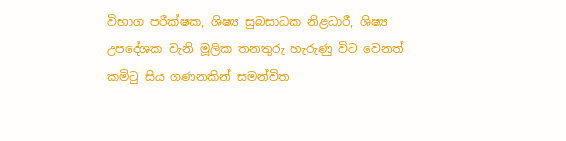විභාග පරීක්ෂක, ශිෂ්‍ය සුබසාධක නිළධාරී, ශිෂ්‍ය උපදේශක වැනි මූලික තනතුරු හැරුණු විට වෙනත් කමිටු සිය ගණනකින් සමන්විත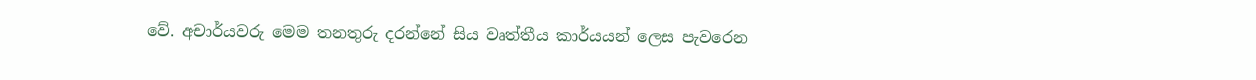වේ. අචාර්යවරු මෙම තනතුරු දරන්නේ සිය වෘත්තීය කාර්යයන් ලෙස පැවරෙන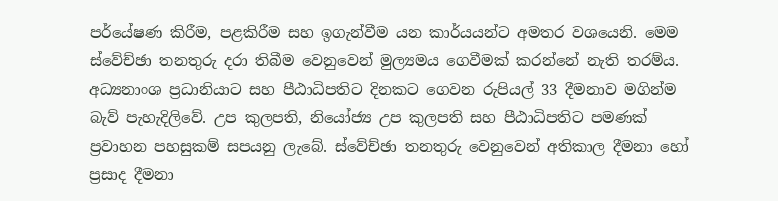පර්යේෂණ කිරීම, පළකිරීම සහ ඉගැන්වීම යන කාර්යයන්ට අමතර වශයෙනි. මෙම ස්වේච්ඡා තනතුරු දරා තිබීම වෙනුවෙන් මුල්‍යමය ගෙවීමක් කරන්නේ නැති තරම්ය. අධ්‍යනාංශ ප්‍රධානියාට සහ පීඨාධිපතිට දිනකට ගෙවන රුපියල් 33 දීමනාව මගින්ම බැව් පැහැදිලිවේ. උප කුලපති, නියෝජ්‍ය උප කුලපති සහ පීඨාධිපතිට පමණක් ප්‍රවාහන පහසුකම් සපයනු ලැබේ. ස්වේච්ඡා තනතුරු වෙනුවෙන් අතිකාල දීමනා හෝ ප්‍රසාද දීමනා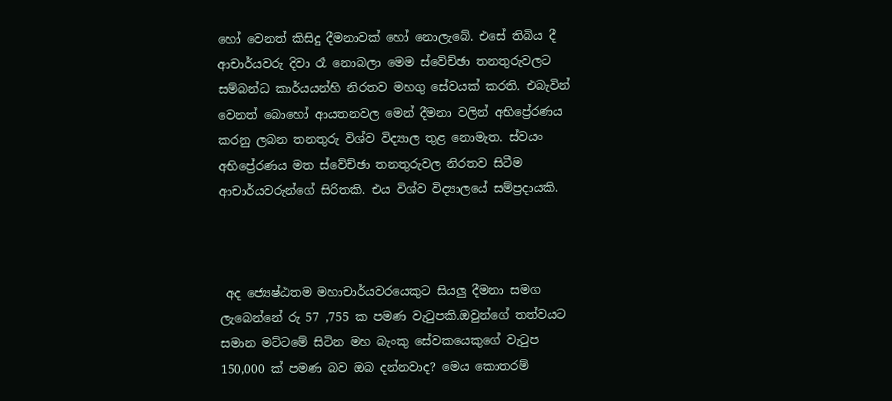හෝ වෙනත් කිසිදු දීමනාවක් හෝ නොලැබේ. එසේ තිබිය දී ආචාර්යවරු දිවා රෑ නොබලා මෙම ස්වේච්ඡා තනතුරුවලට සම්බන්ධ කාර්යයන්හි නිරතව මහගු සේවයක් කරති. එබැවින් වෙනත් බොහෝ ආයතනවල මෙන් දීමනා වලින් අභිප්‍රේරණය කරනු ලබන තනතුරු විශ්ව විද්‍යාල තුළ නොමැත. ස්වයං අභිප්‍රේරණය මත ස්වේච්ඡා තනතුරුවල නිරතව සිටීම ආචාර්යවරුන්ගේ සිරිතකි. එය විශ්ව විද්‍යාලයේ සම්ප්‍රදායකි.



 අද ජ්‍යෙෂ්ඨතම මහාචාර්යවරයෙකුට සියලු දීමනා සමග ලැබෙන්නේ රු 57 ,755 ක පමණ වැටුපකි.ඔවුන්ගේ තත්වයට සමාන මට්ටමේ සිටින මහ බැංකු සේවකයෙකුගේ වැටුප 150,000 ක්‌ පමණ බව ඔබ දන්නවාද? මෙය කොතරම්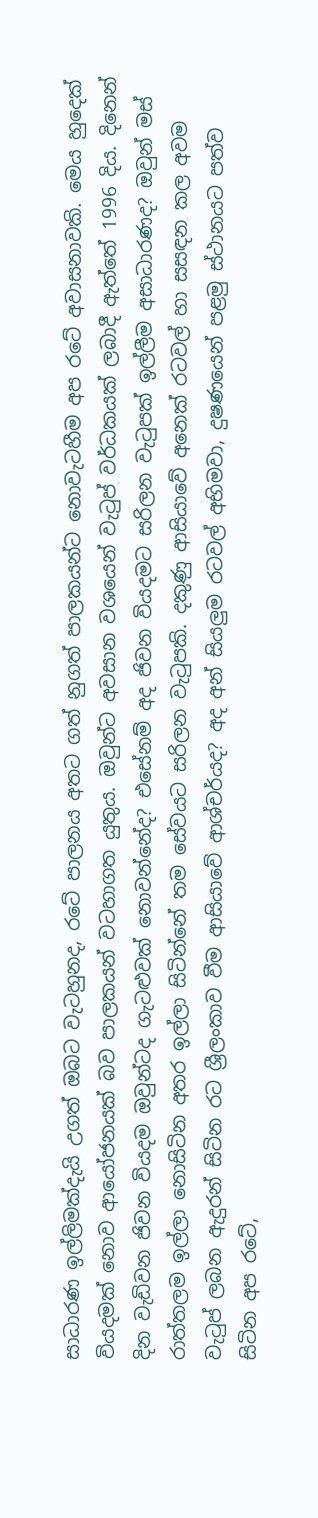සාධාරණ ඉල්ලිමක්දැයි උගත් ඔබට වැටහුනද, රටේ පාලනය අතට ගත් නුගත් පාලකයන්ට නොවැටහීම අප රටේ අවාසනාවකි. මෙය හුදෙක් වියදමක් නොව ආයෝජනයක් බව පාලකයන් වටහාගත යුතුය. ඔවුන්ට අවසාන වශයෙන් වැටුප් වර්ධකයක් ලබාදී ඇත්තේ 1996 දිය. දිනෙන් දින වැඩිවන ජිවන වියදම ඔවුන්ටද ගැටළුවක් නොවන්නේද? එසේනම් අද ජිවන වියදමට සරිලන වැටුපක් ඉල්ලීම අසාධාරණද? ඔවුන් මස් රාත්තලම ඉල්ලා නොසිටින අතර ඉල්ලා සිටින්නේ තම සේවයට සරිලන වැටුපකි. දකුණු ආසියාවේ අනෙක් රටවල් හා සසඳන කල අවම වැටුප් ලබන ඇදුරන් සිටින රට ශ්‍රීලංකාව වීම ආසියාවේ ආශ්චර්යද? අද අන් සියලුම රටවල් අභිමවා, දුෂණයෙන් පළමු ස්ථානයට පත්ව සිටින අප රටේ,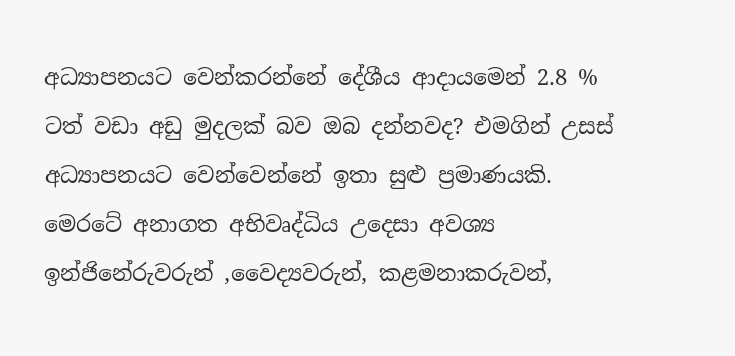අධ්‍යාපනයට වෙන්කරන්නේ දේශීය ආදායමෙන් 2.8 % ටත් වඩා අඩු මුදලක් බව ඔබ දන්නවද? එමගින් උසස් අධ්‍යාපනයට වෙන්වෙන්නේ ඉතා සුළු ප්‍රමාණයකි. මෙරටේ අනාගත අභිවෘද්ධිය උදෙසා අවශ්‍ය ඉන්ජිනේරුවරුන් ,වෛද්‍යවරුන්, කළමනාකරුවන්,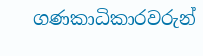ගණකාධිකාරවරුන්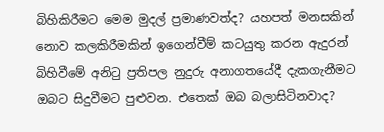බිහිකිරීමට මෙම මුදල් ප්‍රමාණවත්ද? යහපත් මනසකින් නොව කලකිරීමකින් ඉගෙන්වීම් කටයුතු කරන ඇදුරන් බිහිවීමේ අනිටු ප්‍රතිපල නුදුරු අනාගතයේදී දැකගැනීමට ඔබට සිදුවීමට පුළුවන. එතෙක් ඔබ බලාසිටිනවාද?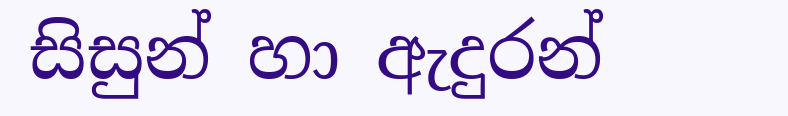සිසුන් හා ඇදුරන්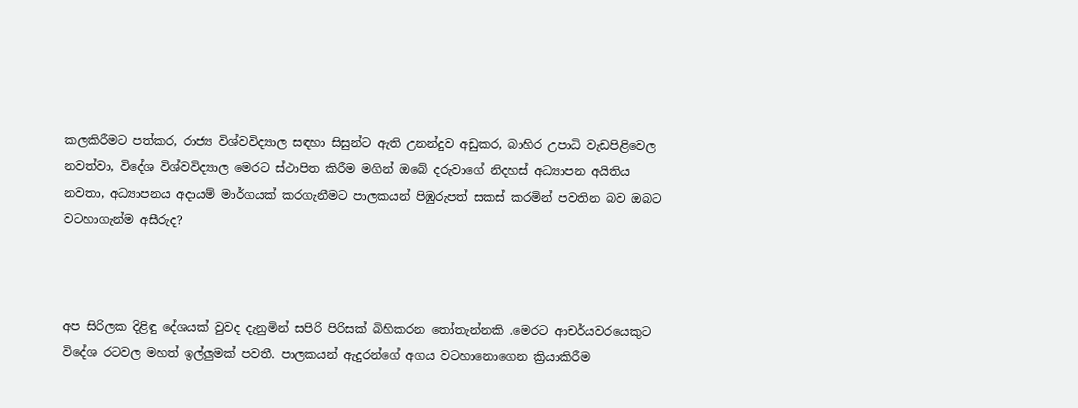කලකිරීමට පත්කර, රාජ්‍ය විශ්වවිද්‍යාල සඳහා සිසුන්ට ඇති උනන්දුව අඩුකර, බාහිර උපාධි වැඩපිළිවෙල නවත්වා, විදේශ විශ්වවිද්‍යාල මෙරට ස්ථාපිත කිරීම මගින් ඔබේ දරුවාගේ නිදහස් අධ්‍යාපන අයිතිය නවතා, අධ්‍යාපනය අදායම් මාර්ගයක් කරගැනීමට පාලකයන් පිඹුරුපත් සකස් කරමින් පවතින බව ඔබට වටහාගැන්ම අසීරුද?



අප සිරිලක දිළිඳු දේශයක් වුවද දැනුමින් සපිරි පිරිසක් බිහිකරන තෝතැන්නකි .මෙරට ආචර්යවරයෙකුට විදේශ රටවල මහත් ඉල්ලුමක් පවතී. පාලකයන් ඇදුරන්ගේ අගය වටහානොගෙන ක්‍රියාකිරීම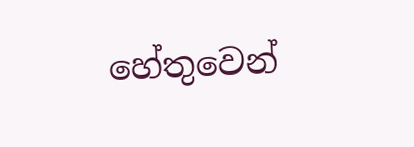හේතුවෙන්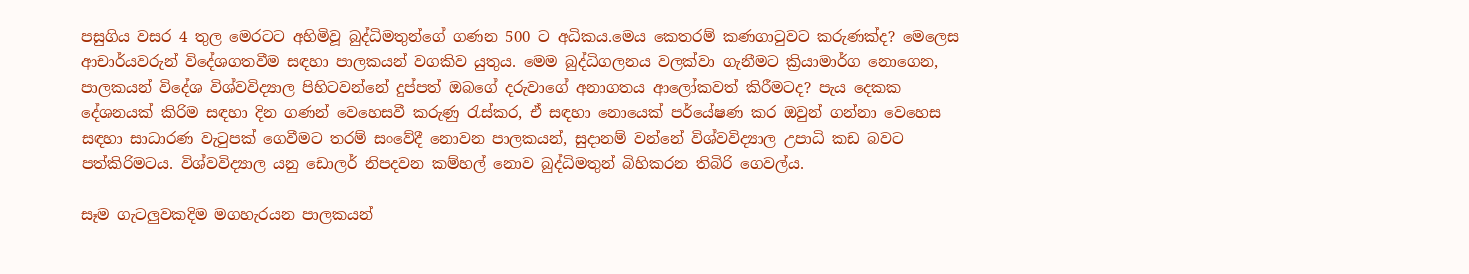පසුගිය වසර 4 තුල මෙරටට අහිමිවූ බුද්ධිමතුන්ගේ ගණන 500 ට අධිකය.මෙය කෙතරම් කණගාටුවට කරුණක්ද? මෙලෙස ආචාර්යවරුන් විදේශගතවීම සඳහා පාලකයන් වගකිව යුතුය. මෙම බුද්ධිගලනය වලක්වා ගැනීමට ක්‍රියාමාර්ග නොගෙන, පාලකයන් විදේශ විශ්වවිද්‍යාල පිහිටවන්නේ දුප්පත් ඔබගේ දරුවාගේ අනාගතය ආලෝකවත් කිරීමටද? පැය දෙකක දේශනයක් කිරිම සඳහා දින ගණන් වෙහෙසවී කරුණු රැස්කර, ඒ සඳහා නොයෙක් පර්යේෂණ කර ඔවුන් ගන්නා වෙහෙස සඳහා සාධාරණ වැටුපක් ගෙවීමට තරම් සංවේදී නොවන පාලකයන්, සුදානම් වන්නේ විශ්වවිද්‍යාල උපාධි කඩ බවට පත්කිරිමටය. විශ්වවිද්‍යාල යනු ඩොලර් නිපදවන කම්හල් නොව බුද්ධිමතුන් බිහිකරන තිබිරි ගෙවල්ය.

සෑම ගැටලුවකදිම මගහැරයන පාලකයන්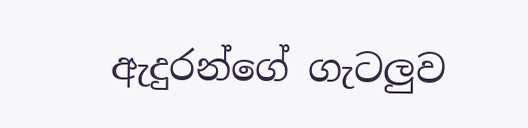ඇදුරන්ගේ ගැටලුව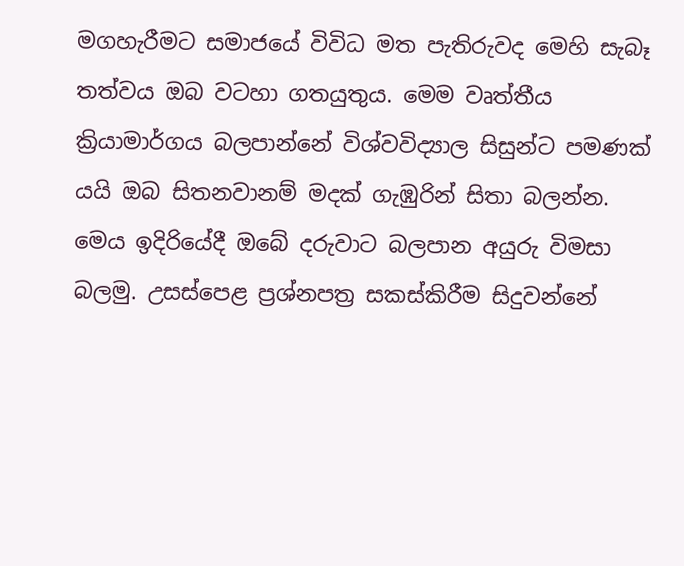මගහැරීමට සමාජයේ විවිධ මත පැතිරුවද මෙහි සැබෑ තත්වය ඔබ වටහා ගතයුතුය. මෙම වෘත්තීය ක්‍රියාමාර්ගය බලපාන්නේ විශ්වවිද්‍යාල සිසුන්ට පමණක් යයි ඔබ සිතනවානම් මදක් ගැඹුරින් සිතා බලන්න. මෙය ඉදිරියේදී ඔබේ දරුවාට බලපාන අයුරු විමසා බලමු. උසස්පෙළ ප්‍රශ්නපත්‍ර සකස්කිරීම සිදුවන්නේ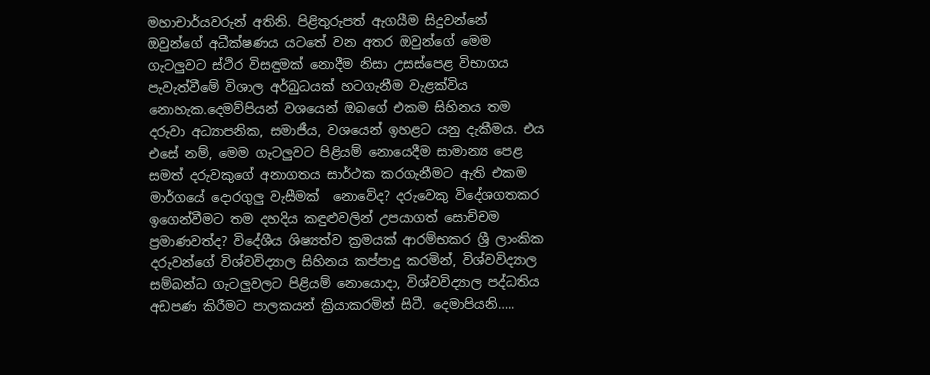මහාචාර්යවරුන් අතිනි. පිළිතුරුපත් ඇගයීම සිදුවන්නේ ඔවුන්ගේ අධීක්ෂණය යටතේ වන අතර ඔවුන්ගේ මෙම ගැටලුවට ස්ථිර විසඳුමක් නොදීම නිසා උසස්පෙළ විභාගය පැවැත්වීමේ විශාල අර්බුධයක් හටගැනීම වැළක්විය නොහැක.දෙමව්පියන් වශයෙන් ඔබගේ එකම සිහිනය තම දරුවා අධ්‍යාපනික, සමාජීය, වශයෙන් ඉහළට යනු දැකීමය. එය එසේ නම්, මෙම ගැටලුවට පිළියම් නොයෙදීම සාමාන්‍ය පෙළ සමත් දරුවකුගේ අනාගතය සාර්ථක කරගැනීමට ඇති එකම මාර්ගයේ දොරගුලු වැසීමක්  නොවේද? දරුවෙකු විදේශගතකර ඉගෙන්වීමට තම දහදිය කඳුළුවලින් උපයාගත් සොච්චම ප්‍රමාණවත්ද? විදේශීය ශිෂ්‍යත්ව ක්‍රමයක් ආරම්භකර ශ්‍රී ලාංකික දරුවන්ගේ විශ්වවිද්‍යාල සිහිනය කප්පාදු කරමින්, විශ්වවිද්‍යාල සම්බන්ධ ගැටලුවලට පිළියම් නොයොදා, විශ්වවිද්‍යාල පද්ධතිය අඩපණ කිරීමට පාලකයන් ක්‍රියාකරමින් සිටී. දෙමාපියනි…..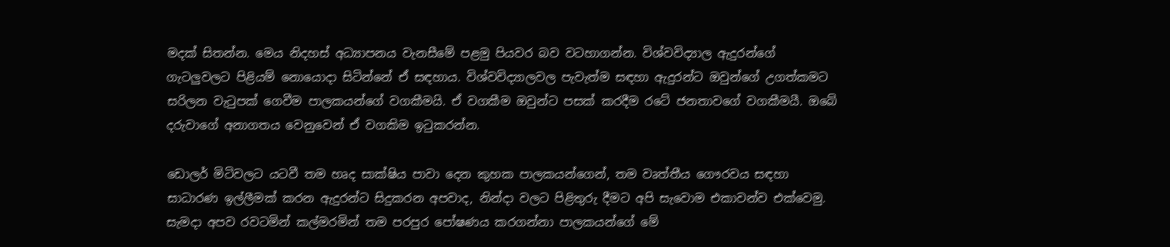මදක් සිතන්න. මෙය නිදහස් අධ්‍යාපනය වැනසීමේ පළමු පියවර බව වටහාගන්න. විශ්වවිද්‍යාල ඇදුරන්ගේ ගැටලුවලට පිළියම් නොයොදා සිටින්නේ ඒ සඳහාය. විශ්වවිද්‍යාලවල පැවැත්ම සඳහා ඇදුරන්ට ඔවුන්ගේ උගත්කමට සරිලන වැටුපක් ගෙවීම පාලකයන්ගේ වගකීමයි. ඒ වගකීම ඔවුන්ට පසක් කරදීම රටේ ජනතාවගේ වගකීමයී. ඔබේ දරුවාගේ අනාගතය වෙනුවෙන් ඒ වගකිම ඉටුකරන්න.

ඩොලර් මිටිවලට යටවී තම හෘද සාක්ෂිය පාවා දෙන කුහක පාලකයන්ගෙන්, තම වෘත්තීය ගෞරවය සඳහා සාධාරණ ඉල්ලීමක් කරන ඇදුරන්ට සිදුකරන අපවාද, නින්දා වලට පිළිතුරු දීමට අපි සැවොම එකාවන්ව එක්වෙමු. සැමදා අපව රවටමින් කල්මරමින් තම පරපුර පෝෂණය කරගන්නා පාලකයන්ගේ මේ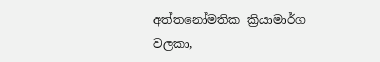අත්තනෝමතික ක්‍රියාමාර්ග වලකා,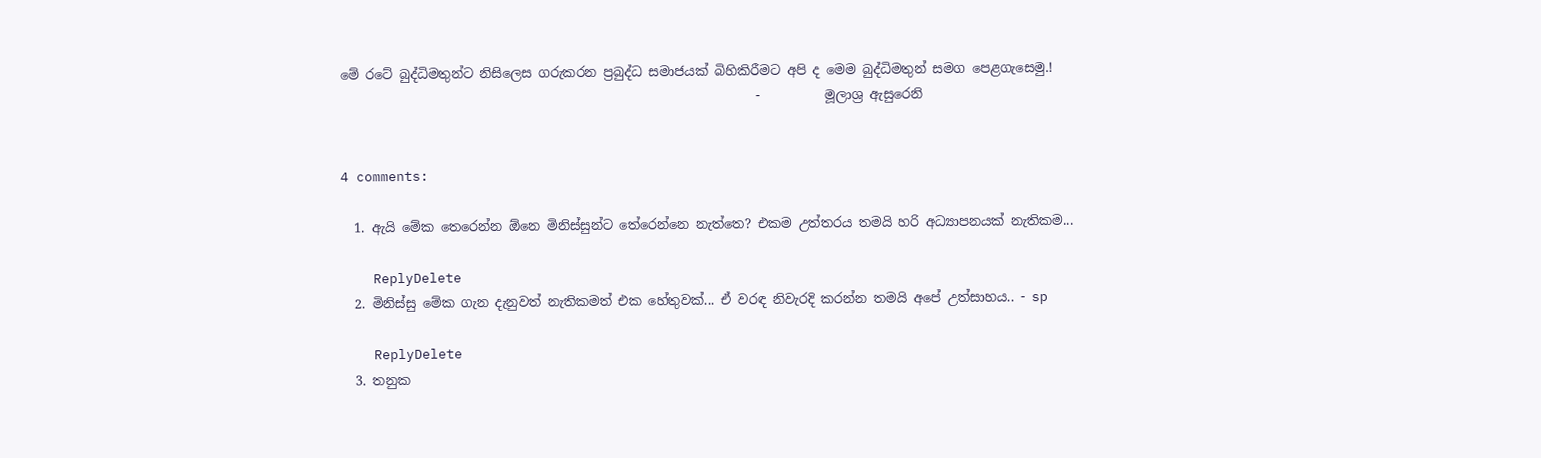මේ රටේ බුද්ධිමතුන්ට නිසිලෙස ගරුකරන ප්‍රබුද්ධ සමාජයක් බිහිකිරීමට අපි ද මෙම බුද්ධිමතුන් සමග පෙළගැසෙමු.!
                                                                -          මූලාශ්‍ර ඇසුරෙනි


4 comments:

  1. ඇයි මේක තෙරෙන්න ඕනෙ මිනිස්සුන්ට තේරෙන්නෙ නැත්තෙ? එකම උත්තරය තමයි හරි අධ්‍යාපනයක් නැතිකම...

    ReplyDelete
  2. මිනිස්සු මේක ගැන දැනුවත් නැතිකමත් එක හේතුවක්... ඒ වරඳ නිවැරදි කරන්න තමයි අපේ උත්සාහය.. - sp

    ReplyDelete
  3. තනුක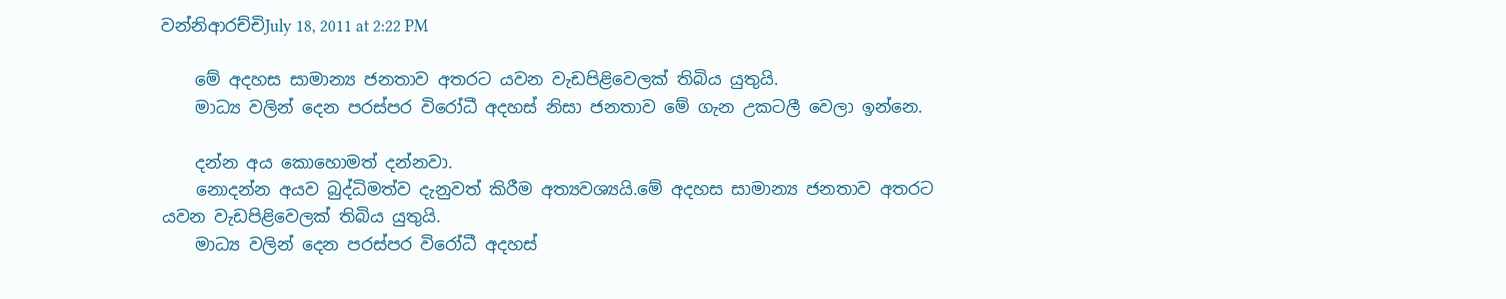වන්නිආරච්චිJuly 18, 2011 at 2:22 PM

    මේ අදහස සාමාන්‍ය ජනතාව අතරට යවන වැඩපිළිවෙලක් තිබිය යුතුයි.
    මාධ්‍ය වලින් දෙන පරස්පර විරෝධී අදහස් නිසා ජනතාව මේ ගැන උකටලී වෙලා ඉන්නෙ.

    දන්න අය කොහොමත් දන්නවා.
    නොදන්න අයව බුද්ධිමත්ව දැනුවත් කිරීම අත්‍යවශ්‍යයි.මේ අදහස සාමාන්‍ය ජනතාව අතරට යවන වැඩපිළිවෙලක් තිබිය යුතුයි.
    මාධ්‍ය වලින් දෙන පරස්පර විරෝධී අදහස්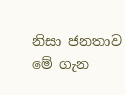නිසා ජනතාව මේ ගැන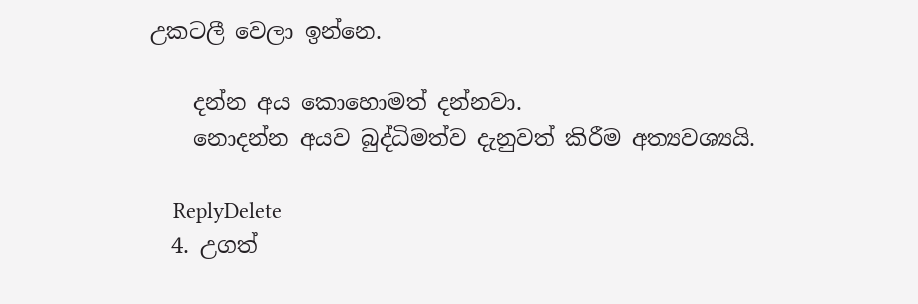උකටලී වෙලා ඉන්නෙ.

    දන්න අය කොහොමත් දන්නවා.
    නොදන්න අයව බුද්ධිමත්ව දැනුවත් කිරීම අත්‍යවශ්‍යයි.

    ReplyDelete
  4. උගත්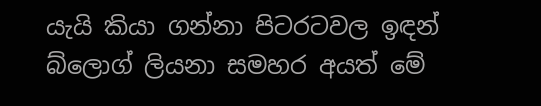යැයි කියා ගන්නා පිටරටවල ඉඳන් බ්ලොග් ලියනා සමහර අයත් මේ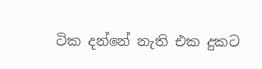ටික දන්නේ නැති එක දුකට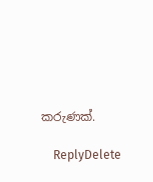කරුණක්.

    ReplyDelete